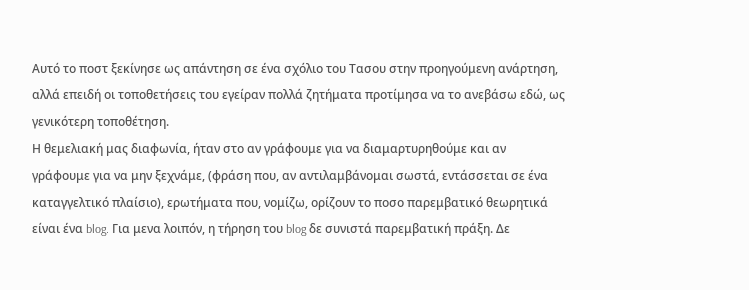Αυτό το ποστ ξεκίνησε ως απάντηση σε ένα σχόλιο του Τασου στην προηγούμενη ανάρτηση, αλλά επειδή οι τοποθετήσεις του εγείραν πολλά ζητήματα προτίμησα να το ανεβάσω εδώ, ως γενικότερη τοποθέτηση.
Η θεμελιακή μας διαφωνία, ήταν στο αν γράφουμε για να διαμαρτυρηθούμε και αν γράφουμε για να μην ξεχνάμε, (φράση που, αν αντιλαμβάνομαι σωστά, εντάσσεται σε ένα καταγγελτικό πλαίσιο), ερωτήματα που, νομίζω, ορίζουν το ποσο παρεμβατικό θεωρητικά είναι ένα blog. Για μενα λοιπόν, η τήρηση του blog δε συνιστά παρεμβατική πράξη. Δε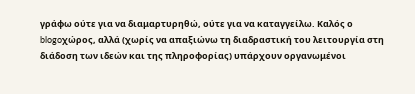γράφω ούτε για να διαμαρτυρηθώ, ούτε για να καταγγείλω. Καλός ο blogoχώρος, αλλά (χωρίς να απαξιώνω τη διαδραστική του λειτουργία στη διάδοση των ιδεών και της πληροφορίας) υπάρχουν οργανωμένοι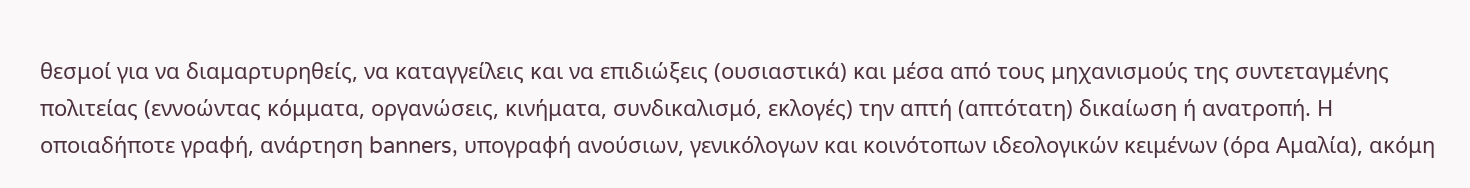θεσμοί για να διαμαρτυρηθείς, να καταγγείλεις και να επιδιώξεις (ουσιαστικά) και μέσα από τους μηχανισμούς της συντεταγμένης πολιτείας (εννοώντας κόμματα, οργανώσεις, κινήματα, συνδικαλισμό, εκλογές) την απτή (απτότατη) δικαίωση ή ανατροπή. Η οποιαδήποτε γραφή, ανάρτηση banners, υπογραφή ανούσιων, γενικόλογων και κοινότοπων ιδεολογικών κειμένων (όρα Αμαλία), ακόμη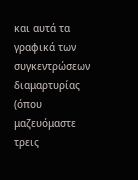και αυτά τα γραφικά των συγκεντρώσεων διαμαρτυρίας (όπου μαζευόμαστε τρεις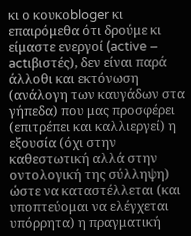κι ο κουκοbloger κι επαιρόμεθα ότι δρούμε κι είμαστε ενεργοί (active – actιβιστές), δεν είναι παρά άλλοθι και εκτόνωση (ανάλογη των καυγάδων στα γήπεδα) που μας προσφέρει (επιτρέπει και καλλιεργεί) η εξουσία (όχι στην καθεστωτική αλλά στην οντολογική της σύλληψη) ώστε να καταστέλλεται (και υποπτεύομαι να ελέγχεται υπόρρητα) η πραγματική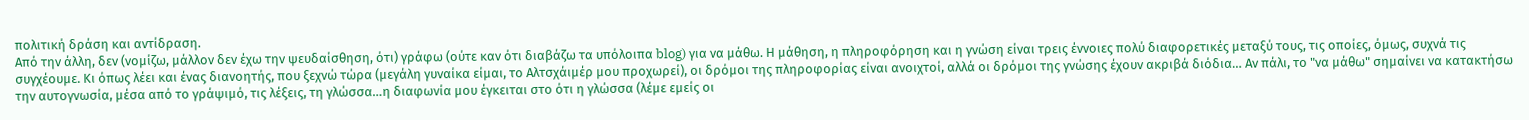πολιτική δράση και αντίδραση.
Από την άλλη, δεν (νομίζω, μάλλον δεν έχω την ψευδαίσθηση, ότι) γράφω (ούτε καν ότι διαβάζω τα υπόλοιπα blog) για να μάθω. Η μάθηση, η πληροφόρηση και η γνώση είναι τρεις έννοιες πολύ διαφορετικές μεταξύ τους, τις οποίες, όμως, συχνά τις συγχέουμε. Κι όπως λέει και ένας διανοητής, που ξεχνώ τώρα (μεγάλη γυναίκα είμαι, το Αλτσχάιμέρ μου προχωρεί), οι δρόμοι της πληροφορίας είναι ανοιχτοί, αλλά οι δρόμοι της γνώσης έχουν ακριβά διόδια… Αν πάλι, το "να μάθω" σημαίνει να κατακτήσω την αυτογνωσία, μέσα από το γράψιμό, τις λέξεις, τη γλώσσα…η διαφωνία μου έγκειται στο ότι η γλώσσα (λέμε εμείς οι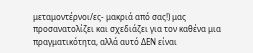μεταμοντέρνοι/ες- μακριά από σας!) μας προσανατολίζει και σχεδιάζει για τον καθένα μια πραγματικότητα, αλλά αυτό ΔΕΝ είναι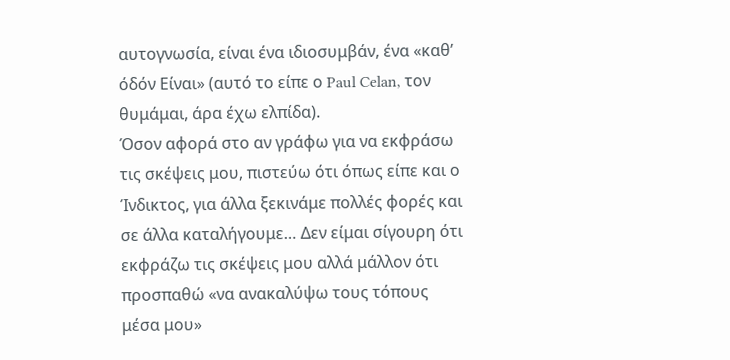αυτογνωσία, είναι ένα ιδιοσυμβάν, ένα «καθ’ όδόν Είναι» (αυτό το είπε ο Paul Celan, τον θυμάμαι, άρα έχω ελπίδα).
Όσον αφορά στο αν γράφω για να εκφράσω τις σκέψεις μου, πιστεύω ότι όπως είπε και ο Ίνδικτος, για άλλα ξεκινάμε πολλές φορές και σε άλλα καταλήγουμε… Δεν είμαι σίγουρη ότι εκφράζω τις σκέψεις μου αλλά μάλλον ότι προσπαθώ «να ανακαλύψω τους τόπους μέσα μου»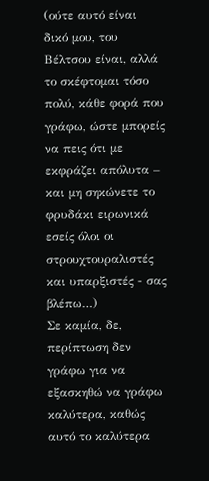(ούτε αυτό είναι δικό μου, του Βέλτσου είναι, αλλά το σκέφτομαι τόσο πολύ, κάθε φορά που γράφω, ώστε μπορείς να πεις ότι με εκφράζει απόλυτα – και μη σηκώνετε το φρυδάκι ειρωνικά εσείς όλοι οι στρουχτουραλιστές και υπαρξιστές - σας βλέπω…)
Σε καμία, δε, περίπτωση δεν γράφω για να εξασκηθώ να γράφω καλύτερα, καθώς αυτό το καλύτερα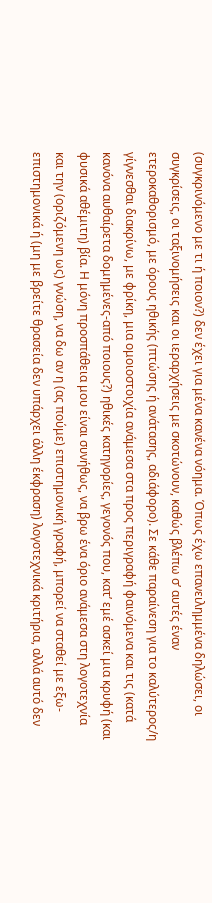(συγκρινόμενο με τι ή ποιον?) δεν έχει για μένα κανένα νόημα. Όπως έχω επανειλημμένα δηλώσει, οι συγκρίσεις, οι ταξινομήσεις και οι ιεραρχήσεις με σκοτώνουν, καθώς βλέπω σ’ αυτές έναν ετεροκαθορισμό, με όρους ηθικής (πτώσης ή ανάτασης, αδιάφορο). Σε κάθε παραίνεση για το καλύτερος/η γίγνεσθαι διακρίνω, με φρίκη, μια ομοιοστοιχία ανάμεσα στα προς περιγραφή φαινόμενα και τις (κατά κανόνα αυθαίρετα δομημένες-από ποιους?) ηθικές κατηγορίες, γεγονός που, κατ’ εμέ ασκεί μια κρυφή (και φυσικά αθέμιτη) βία. Η μόνη προσπάθεια μου είναι συνήθως, να βρω ένα όριο ανάμεσα στη λογοτεχνία και την (οριζόμενη ως) γνώση, να δω αν η (ας πούμε) επιστημονική γραφή, μπορεί να σταθεί με εξω-επιστημονικά ή (μη με βρείτε θρασεία δεν υπάρχει άλλη έκφραση) λογοτεχνικά κριτήρια, αλλά αυτό δεν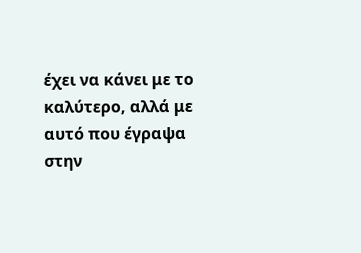έχει να κάνει με το καλύτερο, αλλά με αυτό που έγραψα στην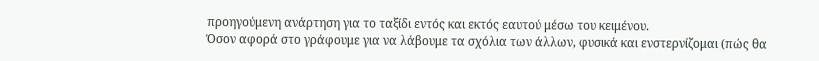προηγούμενη ανάρτηση για το ταξίδι εντός και εκτός εαυτού μέσω του κειμένου.
Όσον αφορά στο γράφουμε για να λάβουμε τα σχόλια των άλλων, φυσικά και ενστερνίζομαι (πώς θα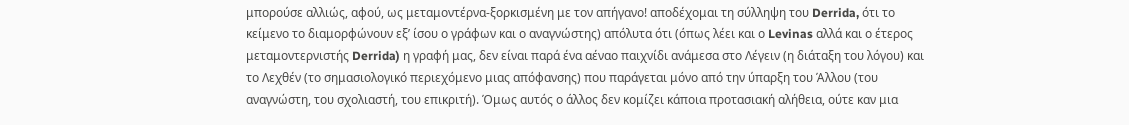μπορούσε αλλιώς, αφού, ως μεταμοντέρνα-ξορκισμένη με τον απήγανο! αποδέχομαι τη σύλληψη του Derrida, ότι το κείμενο το διαμορφώνουν εξ’ ίσου ο γράφων και ο αναγνώστης) απόλυτα ότι (όπως λέει και ο Levinas αλλά και ο έτερος μεταμοντερνιστής Derrida) η γραφή μας, δεν είναι παρά ένα αέναο παιχνίδι ανάμεσα στο Λέγειν (η διάταξη του λόγου) και το Λεχθέν (το σημασιολογικό περιεχόμενο μιας απόφανσης) που παράγεται μόνο από την ύπαρξη του Άλλου (του αναγνώστη, του σχολιαστή, του επικριτή). Όμως αυτός ο άλλος δεν κομίζει κάποια προτασιακή αλήθεια, ούτε καν μια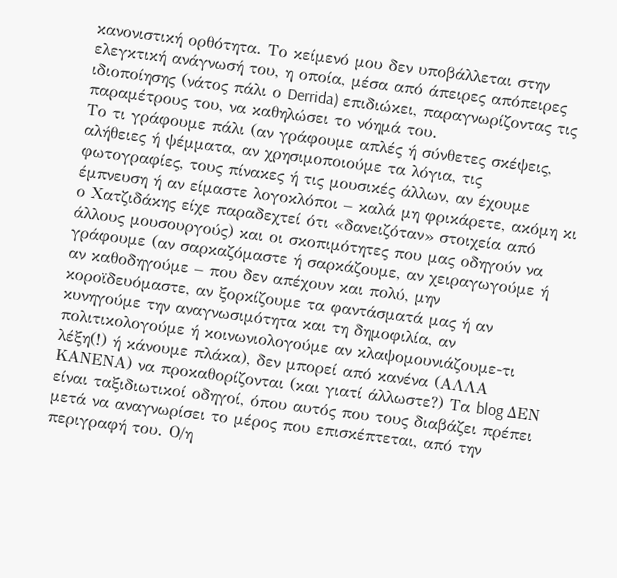κανονιστική ορθότητα. Το κείμενό μου δεν υποβάλλεται στην ελεγκτική ανάγνωσή του, η οποία, μέσα από άπειρες απόπειρες ιδιοποίησης (νάτος πάλι ο Derrida) επιδιώκει, παραγνωρίζοντας τις παραμέτρους του, να καθηλώσει το νόημά του.
Το τι γράφουμε πάλι (αν γράφουμε απλές ή σύνθετες σκέψεις, αλήθειες ή ψέμματα, αν χρησιμοποιούμε τα λόγια, τις φωτογραφίες, τους πίνακες ή τις μουσικές άλλων, αν έχουμε έμπνευση ή αν είμαστε λογοκλόποι – καλά μη φρικάρετε, ακόμη κι ο Χατζιδάκης είχε παραδεχτεί ότι «δανειζόταν» στοιχεία από άλλους μουσουργούς) και οι σκοπιμότητες που μας οδηγούν να γράφουμε (αν σαρκαζόμαστε ή σαρκάζουμε, αν χειραγωγούμε ή αν καθοδηγούμε – που δεν απέχουν και πολύ, μην κοροϊδευόμαστε, αν ξορκίζουμε τα φαντάσματά μας ή αν κυνηγούμε την αναγνωσιμότητα και τη δημοφιλία, αν πολιτικολογούμε ή κοινωνιολογούμε αν κλαψομουνιάζουμε-τι λέξη(!) ή κάνουμε πλάκα), δεν μπορεί από κανένα (ΑΛΛΑ ΚΑΝΕΝΑ) να προκαθορίζονται (και γιατί άλλωστε?) Τα blog ΔΕΝ είναι ταξιδιωτικοί οδηγοί, όπου αυτός που τους διαβάζει πρέπει μετά να αναγνωρίσει το μέρος που επισκέπτεται, από την περιγραφή του. Ο/η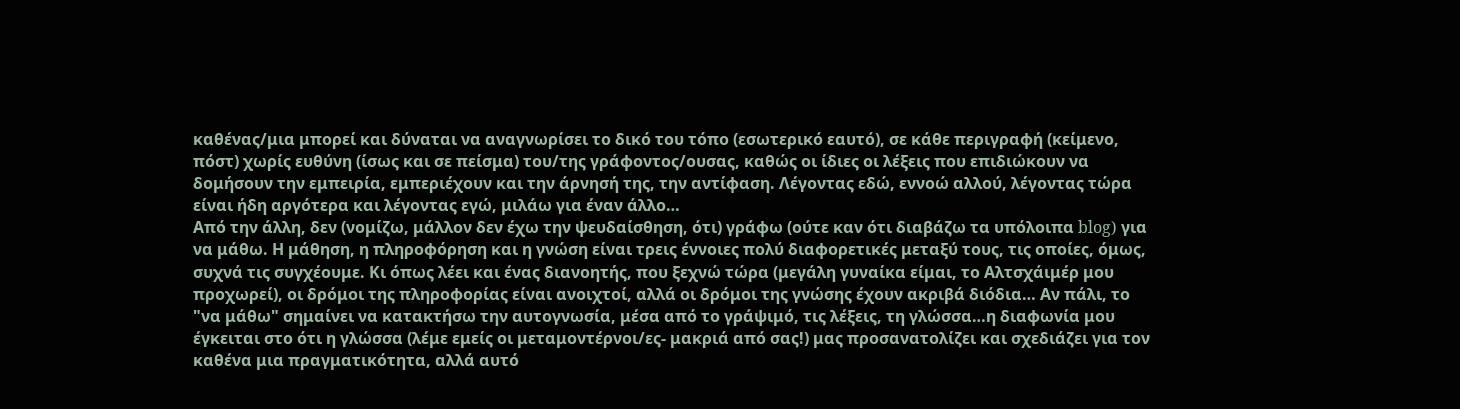καθένας/μια μπορεί και δύναται να αναγνωρίσει το δικό του τόπο (εσωτερικό εαυτό), σε κάθε περιγραφή (κείμενο, πόστ) χωρίς ευθύνη (ίσως και σε πείσμα) του/της γράφοντος/ουσας, καθώς οι ίδιες οι λέξεις που επιδιώκουν να δομήσουν την εμπειρία, εμπεριέχουν και την άρνησή της, την αντίφαση. Λέγοντας εδώ, εννοώ αλλού, λέγοντας τώρα είναι ήδη αργότερα και λέγοντας εγώ, μιλάω για έναν άλλο…
Από την άλλη, δεν (νομίζω, μάλλον δεν έχω την ψευδαίσθηση, ότι) γράφω (ούτε καν ότι διαβάζω τα υπόλοιπα blog) για να μάθω. Η μάθηση, η πληροφόρηση και η γνώση είναι τρεις έννοιες πολύ διαφορετικές μεταξύ τους, τις οποίες, όμως, συχνά τις συγχέουμε. Κι όπως λέει και ένας διανοητής, που ξεχνώ τώρα (μεγάλη γυναίκα είμαι, το Αλτσχάιμέρ μου προχωρεί), οι δρόμοι της πληροφορίας είναι ανοιχτοί, αλλά οι δρόμοι της γνώσης έχουν ακριβά διόδια… Αν πάλι, το "να μάθω" σημαίνει να κατακτήσω την αυτογνωσία, μέσα από το γράψιμό, τις λέξεις, τη γλώσσα…η διαφωνία μου έγκειται στο ότι η γλώσσα (λέμε εμείς οι μεταμοντέρνοι/ες- μακριά από σας!) μας προσανατολίζει και σχεδιάζει για τον καθένα μια πραγματικότητα, αλλά αυτό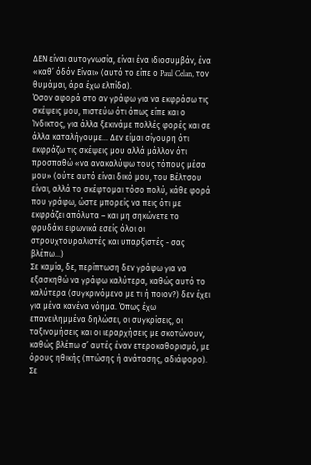ΔΕΝ είναι αυτογνωσία, είναι ένα ιδιοσυμβάν, ένα «καθ’ όδόν Είναι» (αυτό το είπε ο Paul Celan, τον θυμάμαι, άρα έχω ελπίδα).
Όσον αφορά στο αν γράφω για να εκφράσω τις σκέψεις μου, πιστεύω ότι όπως είπε και ο Ίνδικτος, για άλλα ξεκινάμε πολλές φορές και σε άλλα καταλήγουμε… Δεν είμαι σίγουρη ότι εκφράζω τις σκέψεις μου αλλά μάλλον ότι προσπαθώ «να ανακαλύψω τους τόπους μέσα μου» (ούτε αυτό είναι δικό μου, του Βέλτσου είναι, αλλά το σκέφτομαι τόσο πολύ, κάθε φορά που γράφω, ώστε μπορείς να πεις ότι με εκφράζει απόλυτα – και μη σηκώνετε το φρυδάκι ειρωνικά εσείς όλοι οι στρουχτουραλιστές και υπαρξιστές - σας βλέπω…)
Σε καμία, δε, περίπτωση δεν γράφω για να εξασκηθώ να γράφω καλύτερα, καθώς αυτό το καλύτερα (συγκρινόμενο με τι ή ποιον?) δεν έχει για μένα κανένα νόημα. Όπως έχω επανειλημμένα δηλώσει, οι συγκρίσεις, οι ταξινομήσεις και οι ιεραρχήσεις με σκοτώνουν, καθώς βλέπω σ’ αυτές έναν ετεροκαθορισμό, με όρους ηθικής (πτώσης ή ανάτασης, αδιάφορο). Σε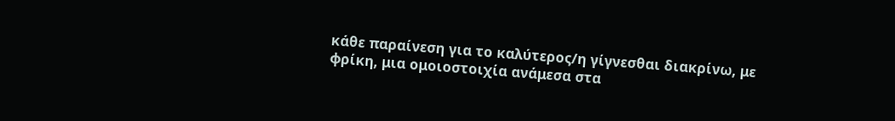κάθε παραίνεση για το καλύτερος/η γίγνεσθαι διακρίνω, με φρίκη, μια ομοιοστοιχία ανάμεσα στα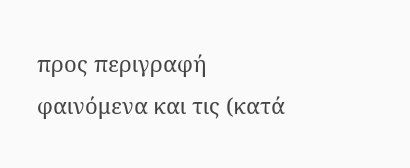προς περιγραφή φαινόμενα και τις (κατά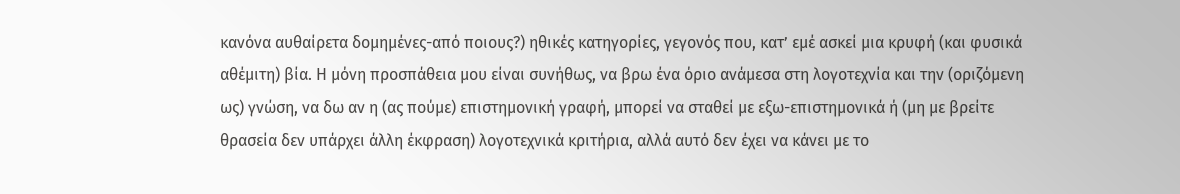κανόνα αυθαίρετα δομημένες-από ποιους?) ηθικές κατηγορίες, γεγονός που, κατ’ εμέ ασκεί μια κρυφή (και φυσικά αθέμιτη) βία. Η μόνη προσπάθεια μου είναι συνήθως, να βρω ένα όριο ανάμεσα στη λογοτεχνία και την (οριζόμενη ως) γνώση, να δω αν η (ας πούμε) επιστημονική γραφή, μπορεί να σταθεί με εξω-επιστημονικά ή (μη με βρείτε θρασεία δεν υπάρχει άλλη έκφραση) λογοτεχνικά κριτήρια, αλλά αυτό δεν έχει να κάνει με το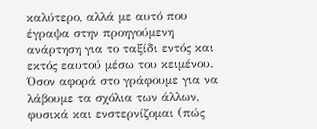καλύτερο, αλλά με αυτό που έγραψα στην προηγούμενη ανάρτηση για το ταξίδι εντός και εκτός εαυτού μέσω του κειμένου.
Όσον αφορά στο γράφουμε για να λάβουμε τα σχόλια των άλλων, φυσικά και ενστερνίζομαι (πώς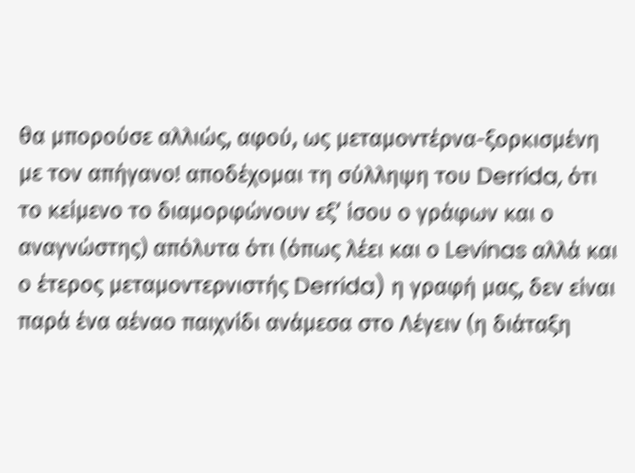θα μπορούσε αλλιώς, αφού, ως μεταμοντέρνα-ξορκισμένη με τον απήγανο! αποδέχομαι τη σύλληψη του Derrida, ότι το κείμενο το διαμορφώνουν εξ’ ίσου ο γράφων και ο αναγνώστης) απόλυτα ότι (όπως λέει και ο Levinas αλλά και ο έτερος μεταμοντερνιστής Derrida) η γραφή μας, δεν είναι παρά ένα αέναο παιχνίδι ανάμεσα στο Λέγειν (η διάταξη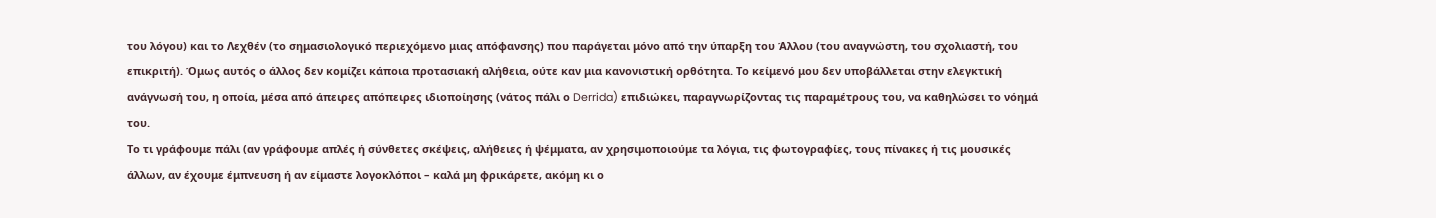του λόγου) και το Λεχθέν (το σημασιολογικό περιεχόμενο μιας απόφανσης) που παράγεται μόνο από την ύπαρξη του Άλλου (του αναγνώστη, του σχολιαστή, του επικριτή). Όμως αυτός ο άλλος δεν κομίζει κάποια προτασιακή αλήθεια, ούτε καν μια κανονιστική ορθότητα. Το κείμενό μου δεν υποβάλλεται στην ελεγκτική ανάγνωσή του, η οποία, μέσα από άπειρες απόπειρες ιδιοποίησης (νάτος πάλι ο Derrida) επιδιώκει, παραγνωρίζοντας τις παραμέτρους του, να καθηλώσει το νόημά του.
Το τι γράφουμε πάλι (αν γράφουμε απλές ή σύνθετες σκέψεις, αλήθειες ή ψέμματα, αν χρησιμοποιούμε τα λόγια, τις φωτογραφίες, τους πίνακες ή τις μουσικές άλλων, αν έχουμε έμπνευση ή αν είμαστε λογοκλόποι – καλά μη φρικάρετε, ακόμη κι ο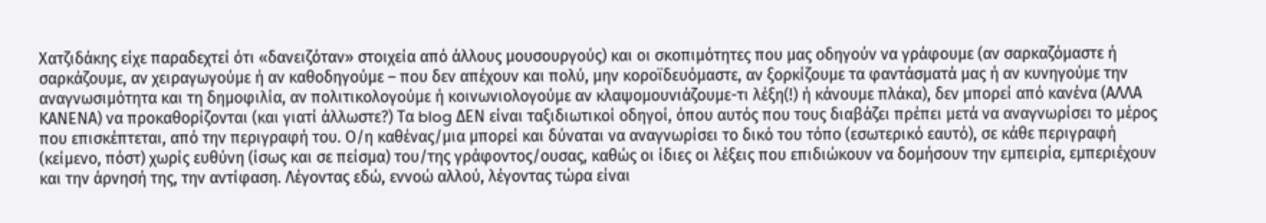Χατζιδάκης είχε παραδεχτεί ότι «δανειζόταν» στοιχεία από άλλους μουσουργούς) και οι σκοπιμότητες που μας οδηγούν να γράφουμε (αν σαρκαζόμαστε ή σαρκάζουμε, αν χειραγωγούμε ή αν καθοδηγούμε – που δεν απέχουν και πολύ, μην κοροϊδευόμαστε, αν ξορκίζουμε τα φαντάσματά μας ή αν κυνηγούμε την αναγνωσιμότητα και τη δημοφιλία, αν πολιτικολογούμε ή κοινωνιολογούμε αν κλαψομουνιάζουμε-τι λέξη(!) ή κάνουμε πλάκα), δεν μπορεί από κανένα (ΑΛΛΑ ΚΑΝΕΝΑ) να προκαθορίζονται (και γιατί άλλωστε?) Τα blog ΔΕΝ είναι ταξιδιωτικοί οδηγοί, όπου αυτός που τους διαβάζει πρέπει μετά να αναγνωρίσει το μέρος που επισκέπτεται, από την περιγραφή του. Ο/η καθένας/μια μπορεί και δύναται να αναγνωρίσει το δικό του τόπο (εσωτερικό εαυτό), σε κάθε περιγραφή (κείμενο, πόστ) χωρίς ευθύνη (ίσως και σε πείσμα) του/της γράφοντος/ουσας, καθώς οι ίδιες οι λέξεις που επιδιώκουν να δομήσουν την εμπειρία, εμπεριέχουν και την άρνησή της, την αντίφαση. Λέγοντας εδώ, εννοώ αλλού, λέγοντας τώρα είναι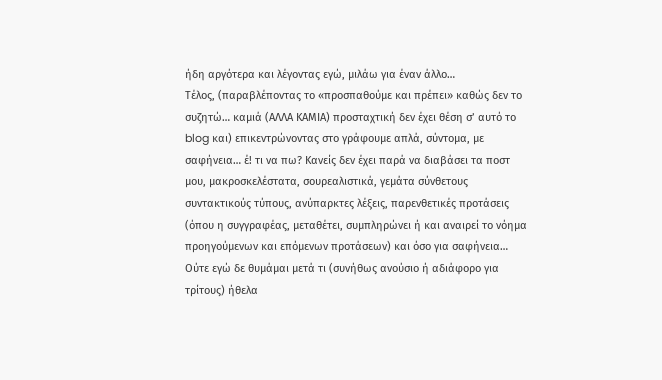ήδη αργότερα και λέγοντας εγώ, μιλάω για έναν άλλο…
Τέλος, (παραβλέποντας το «προσπαθούμε και πρέπει» καθώς δεν το συζητώ… καμιά (ΑΛΛΑ ΚΑΜΙΑ) προσταχτική δεν έχει θέση σ’ αυτό το blog και) επικεντρώνοντας στο γράφουμε απλά, σύντομα, με σαφήνεια… έ! τι να πω? Κανείς δεν έχει παρά να διαβάσει τα ποστ μου, μακροσκελέστατα, σουρεαλιστικά, γεμάτα σύνθετους συντακτικούς τύπους, ανύπαρκτες λέξεις, παρενθετικές προτάσεις (όπου η συγγραφέας, μεταθέτει, συμπληρώνει ή και αναιρεί το νόημα προηγούμενων και επόμενων προτάσεων) και όσο για σαφήνεια… Ούτε εγώ δε θυμάμαι μετά τι (συνήθως ανούσιο ή αδιάφορο για τρίτους) ήθελα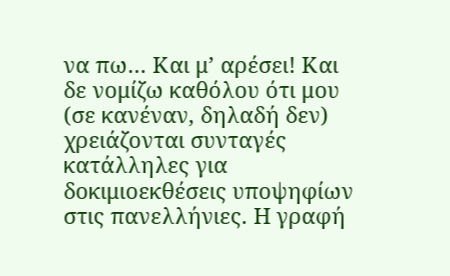να πω… Και μ’ αρέσει! Και δε νομίζω καθόλου ότι μου (σε κανέναν, δηλαδή δεν) χρειάζονται συνταγές κατάλληλες για δοκιμιοεκθέσεις υποψηφίων στις πανελλήνιες. Η γραφή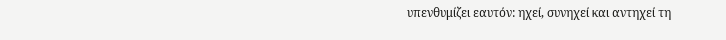υπενθυμίζει εαυτόν: ηχεί, συνηχεί και αντηχεί τη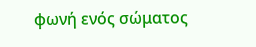φωνή ενός σώματος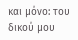και μόνο: του δικού μου